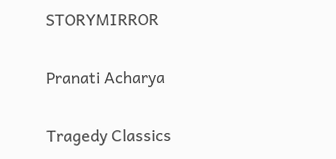STORYMIRROR

Pranati Acharya

Tragedy Classics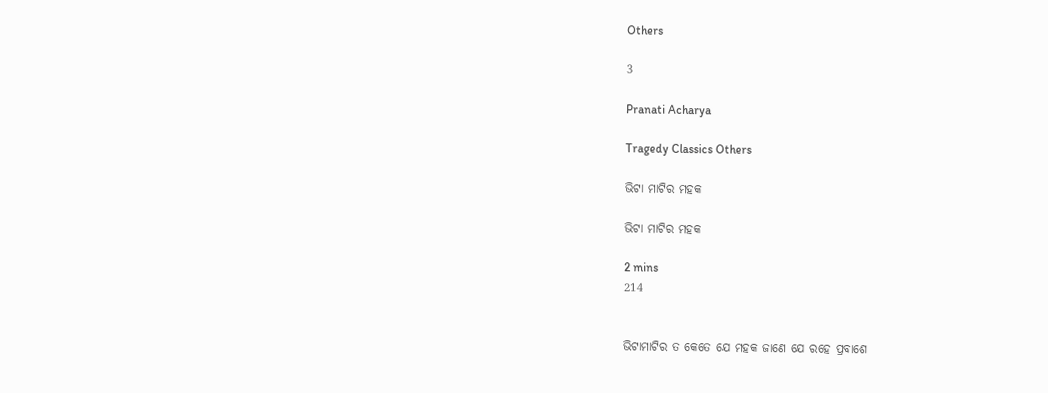Others

3

Pranati Acharya

Tragedy Classics Others

ଭିଟା ମାଟିର ମହକ

ଭିଟା ମାଟିର ମହକ

2 mins
214


ଭିଟାମାଟିର ତ କେତେ ଯେ ମହକ ଜାଣେ ଯେ ରହେ ପ୍ରବାଶେ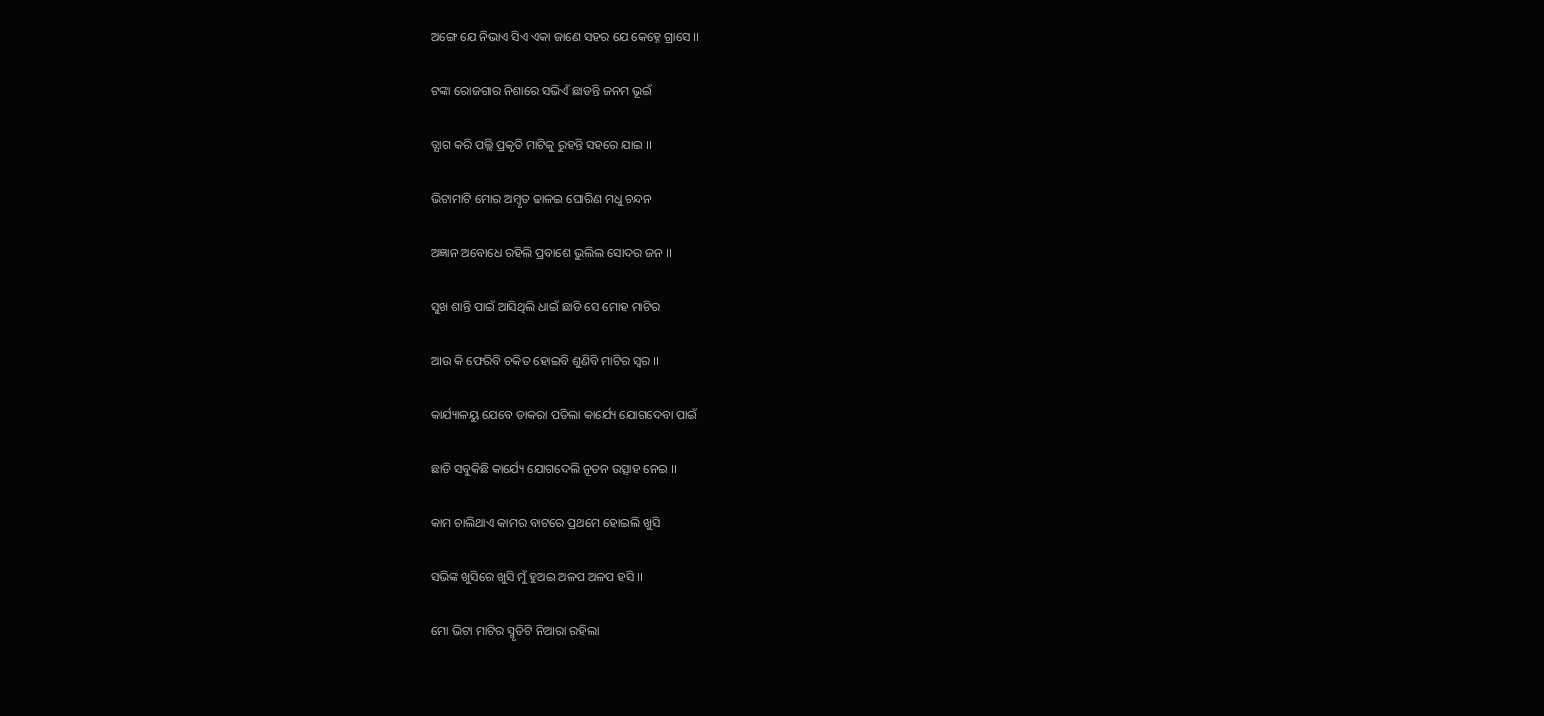ଅଙ୍ଗେ ଯେ ନିଭାଏ ସିଏ ଏକା ଜାଣେ ସହର ଯେ କେହ୍ନେ ଗ୍ରାସେ ।।

ଟଙ୍କା ରୋଜଗାର ନିଶାରେ ସଭିଏଁ ଛାଡନ୍ତି ଜନମ ଭୂଇଁ

ତ୍ଯାଗ କରି ପଲ୍ଲି ପ୍ରକୃତି ମାଟିକୁ ରୁହନ୍ତି ସହରେ ଯାଇ ।।

ଭିଟାମାଟି ମୋର ଅମ୍ବୃତ ଢାଳଇ ଘୋରିଣ ମଧୁ ଚନ୍ଦନ

ଅଜ୍ଞାନ ଅବୋଧେ ରହିଲି ପ୍ରବାଶେ ଭୁଲିଲ ସୋଦର ଜନ ।।

ସୁଖ ଶାନ୍ତି ପାଇଁ ଆସିଥିଲି ଧାଇଁ ଛାଡି ସେ ମୋହ ମାଟିର

ଆଉ କି ଫେରିବି ଚକିତ ହୋଇବି ଶୁଣିବି ମାଟିର ସ୍ବର ।।

କାର୍ଯ୍ୟାଳୟୁ ଯେବେ ଡାକରା ପଡିଲା କାର୍ଯ୍ୟେ ଯୋଗଦେବା ପାଇଁ

ଛାଡି ସବୁକିଛି କାର୍ଯ୍ୟେ ଯୋଗଦେଲି ନୂତନ ଉତ୍ସାହ ନେଇ ।।

କାମ ଚାଲିଥାଏ କାମର ବାଟରେ ପ୍ରଥମେ ହୋଇଲି ଖୁସି

ସଭିଙ୍କ ଖୁସିରେ ଖୁସି ମୁଁ ହୁଅଇ ଅଳପ ଅଳପ ହସି ।।

ମୋ ଭିଟା ମାଟିର ସ୍ମୃତିଟି ନିଆରା ରହିଲା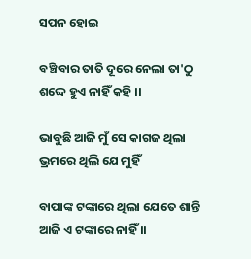ସପନ ହୋଇ

ବଞ୍ଚିବାର ତାତି ଦୂରେ ନେଲା ତା'ଠୁ ଶଦ୍ଦେ ହୁଏ ନାହିଁ କହି ।।

ଭାବୁଛି ଆଜି ମୁଁ ସେ କାଗଜ ଥିଲା ଭ୍ରମରେ ଥିଲି ଯେ ମୁହିଁ

ବାପାଙ୍କ ଟଙ୍କାରେ ଥିଲା ଯେତେ ଶାନ୍ତି ଆଜି ଏ ଟଙ୍କାରେ ନାହିଁ ।।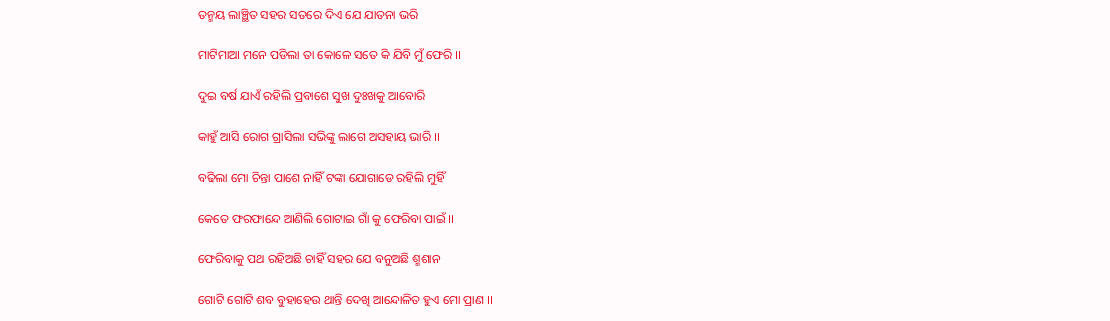ତନ୍ମୟ ଲାଞ୍ଛିତ ସହର ସତରେ ଦିଏ ଯେ ଯାତନା ଭରି

ମାଟିମାଆ ମନେ ପଡିଲା ତା କୋଳେ ସତେ କି ଯିବି ମୁଁ ଫେରି ।।

ଦୁଇ ବର୍ଷ ଯାଏଁ ରହିଲି ପ୍ରବାଶେ ସୁଖ ଦୁଃଖକୁ ଆବୋରି

କାହୁଁ ଆସି ରୋଗ ଗ୍ରାସିଲା ସଭିଙ୍କୁ ଲାଗେ ଅସହାୟ ଭାରି ।।

ବଢିଲା ମୋ ଚିନ୍ତା ପାଶେ ନାହିଁ ଟଙ୍କା ଯୋଗାଡେ ରହିଲି ମୁହିଁ

କେତେ ଫରଫାନ୍ଦେ ଆଣିଲି ଗୋଟାଇ ଗାଁ କୁ ଫେରିବା ପାଇଁ ।।

ଫେରିବାକୁ ପଥ ରହିଅଛି ଚାହିଁ ସହର ଯେ ବନୁଅଛି ଶ୍ମଶାନ

ଗୋଟି ଗୋଟି ଶବ ବୁହାହେଉ ଥାନ୍ତି ଦେଖି ଆନ୍ଦୋଳିତ ହୁଏ ମୋ ପ୍ରାଣ ।।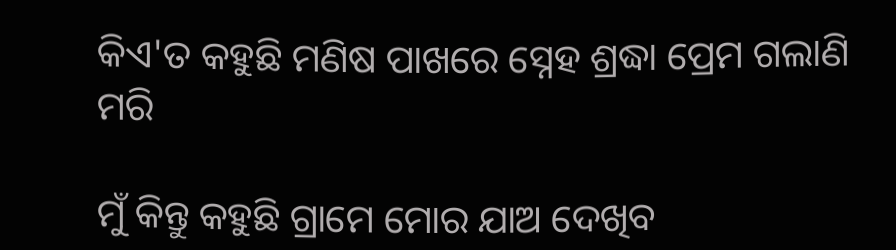କିଏ'ତ କହୁଛି ମଣିଷ ପାଖରେ ସ୍ନେହ ଶ୍ରଦ୍ଧା ପ୍ରେମ ଗଲାଣି ମରି

ମୁଁ କିନ୍ତୁ କହୁଛି ଗ୍ରାମେ ମୋର ଯାଅ ଦେଖିବ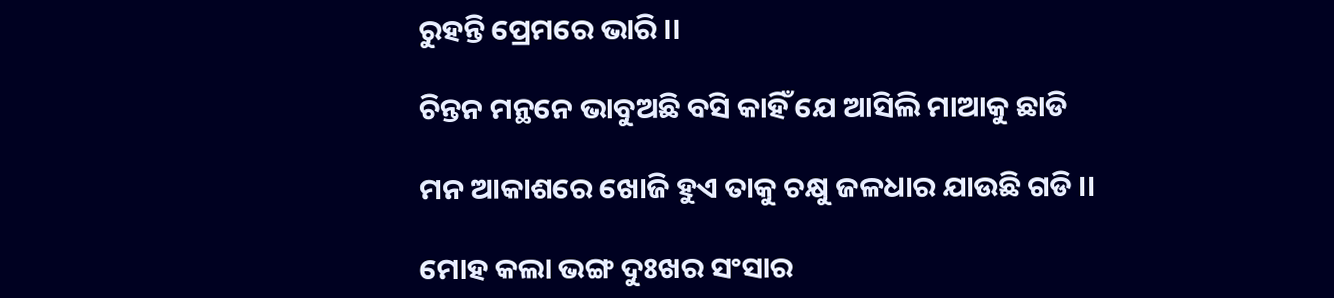ରୁହନ୍ତି ପ୍ରେମରେ ଭାରି ।।

ଚିନ୍ତନ ମନ୍ଥନେ ଭାବୁଅଛି ବସି କାହିଁ ଯେ ଆସିଲି ମାଆକୁ ଛାଡି

ମନ ଆକାଶରେ ଖୋଜି ହୁଏ ତାକୁ ଚକ୍ଷୁ ଜଳଧାର ଯାଉଛି ଗଡି ।।

ମୋହ କଲା ଭଙ୍ଗ ଦୁଃଖର ସଂସାର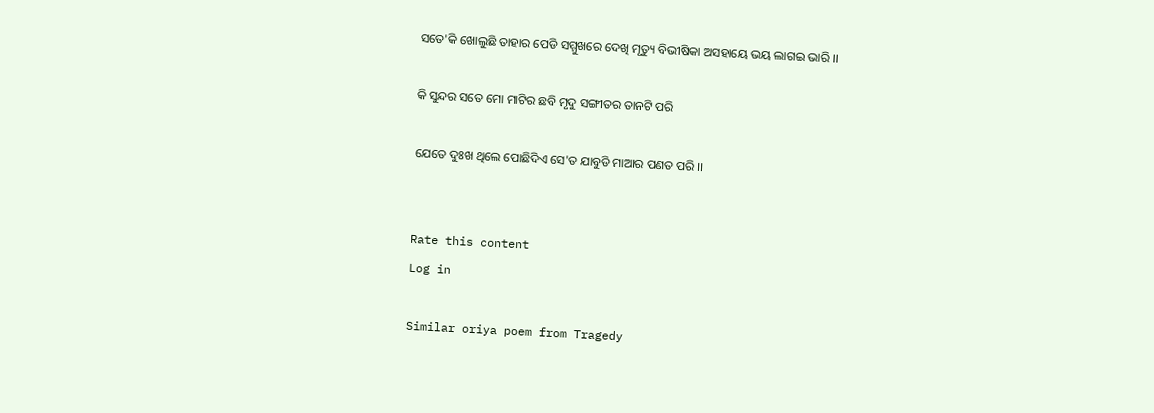ସତେ'କି ଖୋଲୁଛି ତାହାର ପେଡି ସମ୍ମୁଖରେ ଦେଖି ମୃତ୍ୟୁ ବିଭୀଷିକା ଅସହାୟେ ଭୟ ଲାଗଇ ଭାରି ।।

କି ସୁନ୍ଦର ସତେ ମୋ ମାଟିର ଛବି ମୃଦୁ ସଙ୍ଗୀତର ତାନଟି ପରି

ଯେତେ ଦୁଃଖ ଥିଲେ ପୋଛିଦିଏ ସେ'ତ ଯାବୁଡି ମାଆର ପଣତ ପରି ।।


Rate this content
Log in

Similar oriya poem from Tragedy